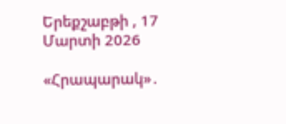Երեքշաբթի , 17 Մարտի 2026

«Հրապարակ»․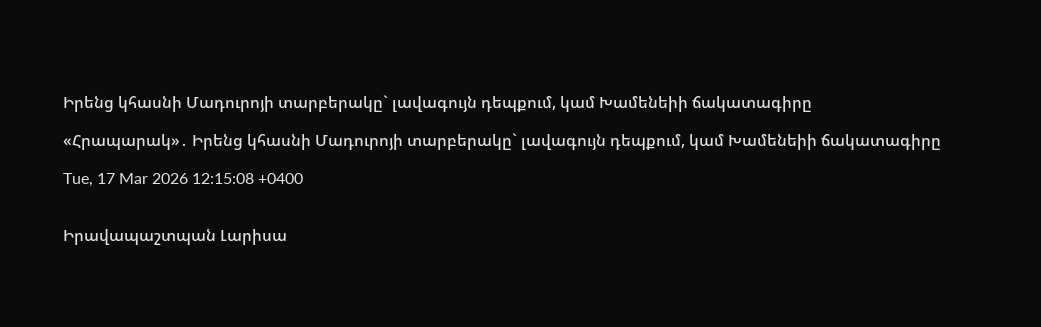Իրենց կհասնի Մադուրոյի տարբերակը` լավագույն դեպքում, կամ Խամենեիի ճակատագիրը

«Հրապարակ»․ Իրենց կհասնի Մադուրոյի տարբերակը` լավագույն դեպքում, կամ Խամենեիի ճակատագիրը

Tue, 17 Mar 2026 12:15:08 +0400


Իրավապաշտպան Լարիսա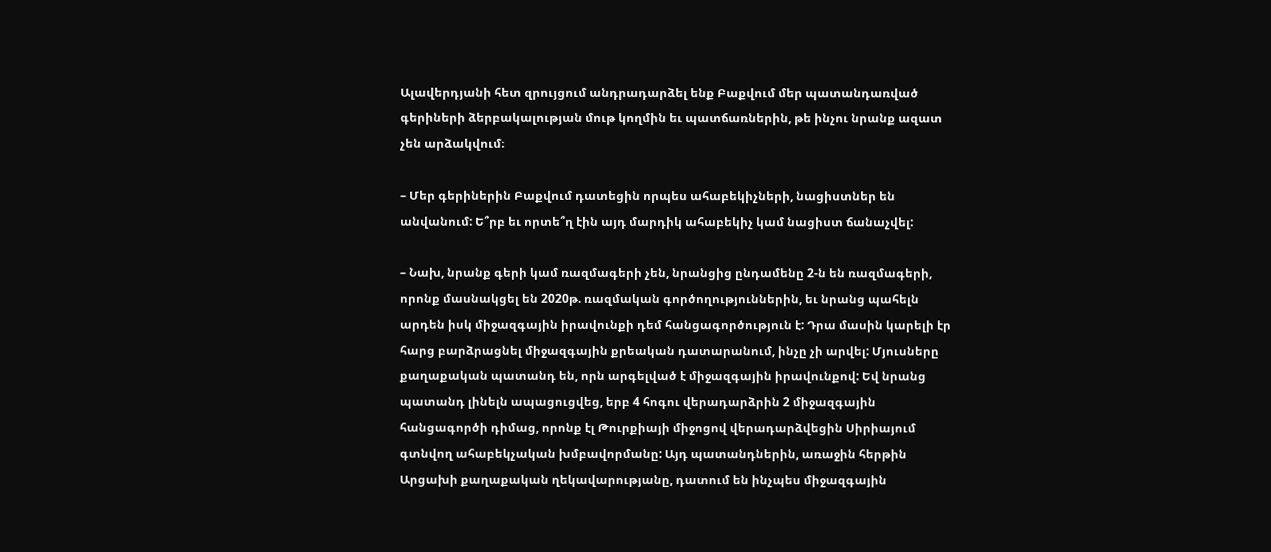Ալավերդյանի հետ զրույցում անդրադարձել ենք Բաքվում մեր պատանդառված գերիների ձերբակալության մութ կողմին եւ պատճառներին, թե ինչու նրանք ազատ չեն արձակվում։

– Մեր գերիներին Բաքվում դատեցին որպես ահաբեկիչների, նացիստներ են անվանում: Ե՞րբ եւ որտե՞ղ էին այդ մարդիկ ահաբեկիչ կամ նացիստ ճանաչվել:

– Նախ, նրանք գերի կամ ռազմագերի չեն, նրանցից ընդամենը 2-ն են ռազմագերի, որոնք մասնակցել են 2020թ. ռազմական գործողություններին, եւ նրանց պահելն արդեն իսկ միջազգային իրավունքի դեմ հանցագործություն է: Դրա մասին կարելի էր հարց բարձրացնել միջազգային քրեական դատարանում, ինչը չի արվել: Մյուսները քաղաքական պատանդ են, որն արգելված է միջազգային իրավունքով: Եվ նրանց պատանդ լինելն ապացուցվեց, երբ 4 հոգու վերադարձրին 2 միջազգային հանցագործի դիմաց, որոնք էլ Թուրքիայի միջոցով վերադարձվեցին Սիրիայում գտնվող ահաբեկչական խմբավորմանը: Այդ պատանդներին, առաջին հերթին Արցախի քաղաքական ղեկավարությանը, դատում են ինչպես միջազգային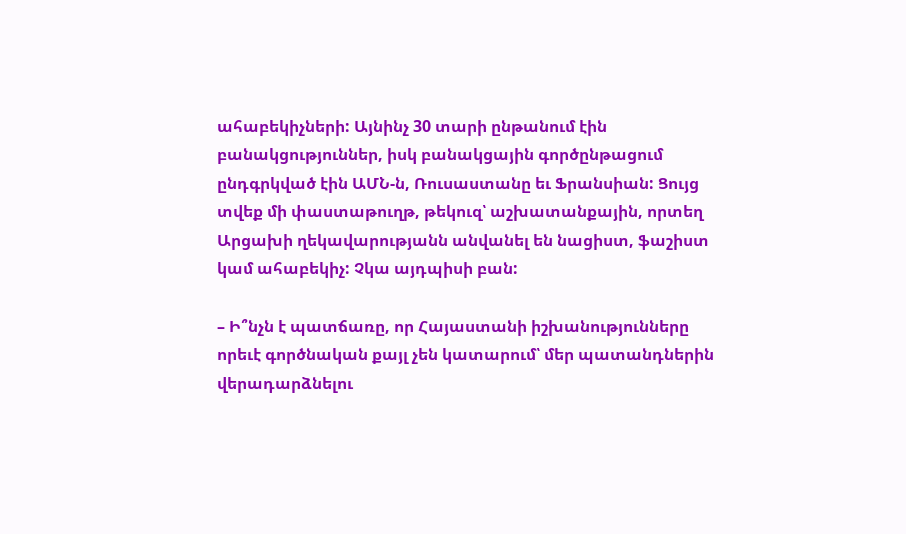ահաբեկիչների: Այնինչ 30 տարի ընթանում էին բանակցություններ, իսկ բանակցային գործընթացում ընդգրկված էին ԱՄՆ-ն, Ռուսաստանը եւ Ֆրանսիան: Ցույց տվեք մի փաստաթուղթ, թեկուզ՝ աշխատանքային, որտեղ Արցախի ղեկավարությանն անվանել են նացիստ, ֆաշիստ կամ ահաբեկիչ: Չկա այդպիսի բան:

– Ի՞նչն է պատճառը, որ Հայաստանի իշխանությունները որեւէ գործնական քայլ չեն կատարում՝ մեր պատանդներին վերադարձնելու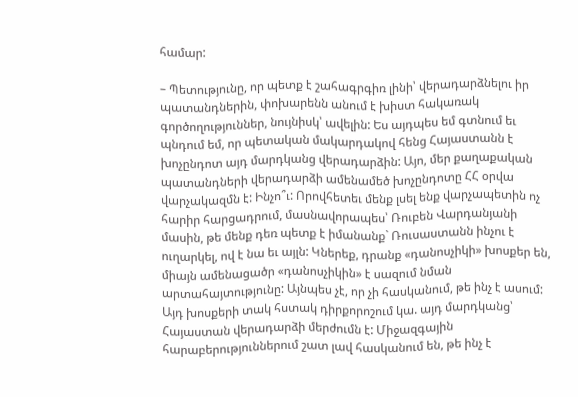համար:

– Պետությունը, որ պետք է շահագրգիռ լինի՝ վերադարձնելու իր պատանդներին, փոխարենն անում է խիստ հակառակ գործողություններ, նույնիսկ՝ ավելին: Ես այդպես եմ գտնում եւ պնդում եմ, որ պետական մակարդակով հենց Հայաստանն է խոչընդոտ այդ մարդկանց վերադարձին: Այո, մեր քաղաքական պատանդների վերադարձի ամենամեծ խոչընդոտը ՀՀ օրվա վարչակազմն է: Ինչո՞ւ: Որովհետեւ մենք լսել ենք վարչապետին ոչ հարիր հարցադրում, մասնավորապես՝ Ռուբեն Վարդանյանի մասին, թե մենք դեռ պետք է իմանանք` Ռուսաստանն ինչու է ուղարկել, ով է նա եւ այլն: Կներեք, դրանք «դանոսչիկի» խոսքեր են, միայն ամենացածր «դանոսչիկին» է սազում նման արտահայտությունը: Այնպես չէ, որ չի հասկանում, թե ինչ է ասում: Այդ խոսքերի տակ հստակ դիրքորոշում կա. այդ մարդկանց՝ Հայաստան վերադարձի մերժումն է: Միջազգային հարաբերություններում շատ լավ հասկանում են, թե ինչ է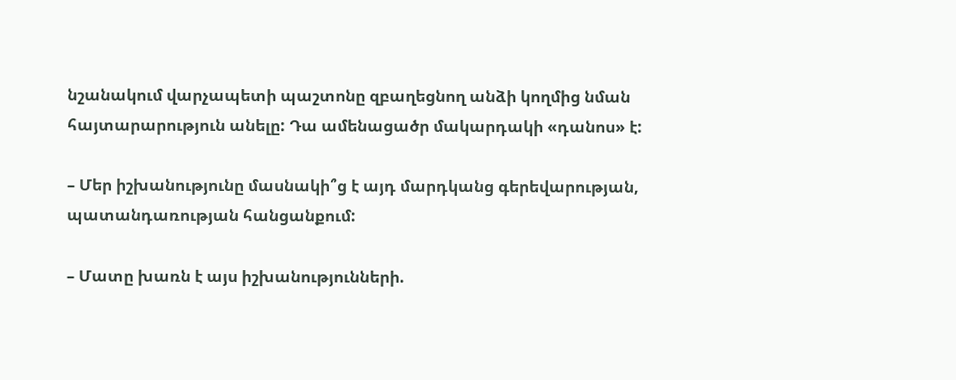նշանակում վարչապետի պաշտոնը զբաղեցնող անձի կողմից նման հայտարարություն անելը: Դա ամենացածր մակարդակի «դանոս» է:

– Մեր իշխանությունը մասնակի՞ց է այդ մարդկանց գերեվարության, պատանդառության հանցանքում:

– Մատը խառն է այս իշխանությունների.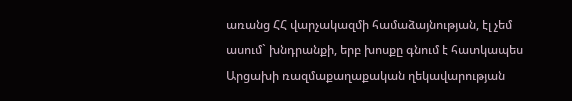առանց ՀՀ վարչակազմի համաձայնության, էլ չեմ ասում` խնդրանքի, երբ խոսքը գնում է հատկապես Արցախի ռազմաքաղաքական ղեկավարության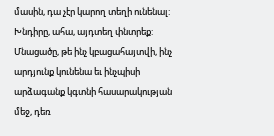մասին, դա չէր կարող տեղի ունենալ: Խնդիրը, ահա, այդտեղ փնտրեք: Մնացածը, թե ինչ կբացահայտվի, ինչ արդյունք կունենա եւ ինչպիսի արձագանք կգտնի հասարակության մեջ, դեռ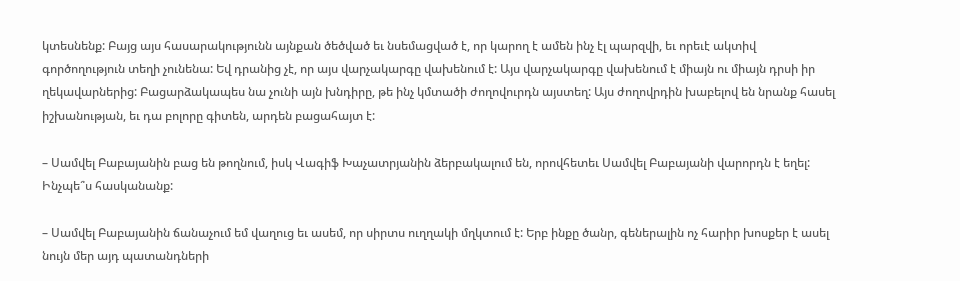կտեսնենք: Բայց այս հասարակությունն այնքան ծեծված եւ նսեմացված է, որ կարող է ամեն ինչ էլ պարզվի, եւ որեւէ ակտիվ գործողություն տեղի չունենա: Եվ դրանից չէ, որ այս վարչակարգը վախենում է: Այս վարչակարգը վախենում է միայն ու միայն դրսի իր ղեկավարներից: Բացարձակապես նա չունի այն խնդիրը, թե ինչ կմտածի ժողովուրդն այստեղ: Այս ժողովրդին խաբելով են նրանք հասել իշխանության, եւ դա բոլորը գիտեն, արդեն բացահայտ է:

– Սամվել Բաբայանին բաց են թողնում, իսկ Վագիֆ Խաչատրյանին ձերբակալում են, որովհետեւ Սամվել Բաբայանի վարորդն է եղել: Ինչպե՞ս հասկանանք:

– Սամվել Բաբայանին ճանաչում եմ վաղուց եւ ասեմ, որ սիրտս ուղղակի մղկտում է: Երբ ինքը ծանր, գեներալին ոչ հարիր խոսքեր է ասել նույն մեր այդ պատանդների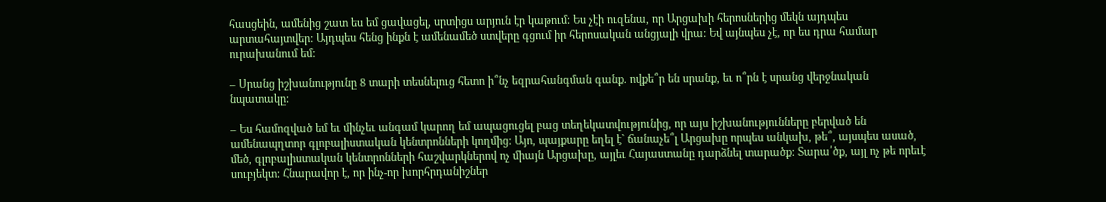հասցեին, ամենից շատ ես եմ ցավացել, սրտիցս արյուն էր կաթում: Ես չէի ուզենա, որ Արցախի հերոսներից մեկն այդպես արտահայտվեր: Այդպես հենց ինքն է ամենամեծ ստվերը գցում իր հերոսական անցյալի վրա: Եվ այնպես չէ, որ ես դրա համար ուրախանում եմ:

– Սրանց իշխանությունը 8 տարի տեսնելուց հետո ի՞նչ եզրահանգման գանք. ովքե՞ր են սրանք, եւ ո՞րն է սրանց վերջնական նպատակը:

– Ես համոզված եմ եւ մինչեւ անգամ կարող եմ ապացուցել բաց տեղեկատվությունից, որ այս իշխանությունները բերված են ամենապղտոր գլոբալիստական կենտրոնների կողմից: Այո, պայքարը եղել է` ճանաչե՞լ Արցախը որպես անկախ, թե՞, այսպես ասած, մեծ, գլոբալիստական կենտրոնների հաշվարկներով ոչ միայն Արցախը, այլեւ Հայաստանը դարձնել տարածք: Տարա՛ծք, այլ ոչ թե որեւէ սուբյեկտ: Հնարավոր է, որ ինչ-որ խորհրդանիշներ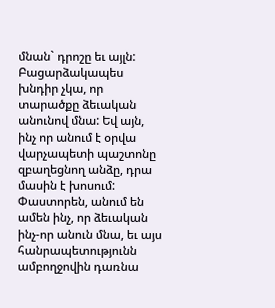մնան` դրոշը եւ այլն: Բացարձակապես խնդիր չկա, որ տարածքը ձեւական անունով մնա: Եվ այն, ինչ որ անում է օրվա վարչապետի պաշտոնը զբաղեցնող անձը, դրա մասին է խոսում: Փաստորեն, անում են ամեն ինչ, որ ձեւական ինչ-որ անուն մնա, եւ այս հանրապետությունն ամբողջովին դառնա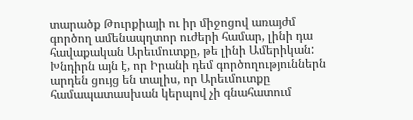տարածք Թուրքիայի ու իր միջոցով առայժմ գործող ամենապղտոր ուժերի համար, լինի դա հավաքական Արեւմուտքը, թե լինի Ամերիկան: Խնդիրն այն է, որ Իրանի դեմ գործողություններն արդեն ցույց են տալիս, որ Արեւմուտքը համապատասխան կերպով չի գնահատում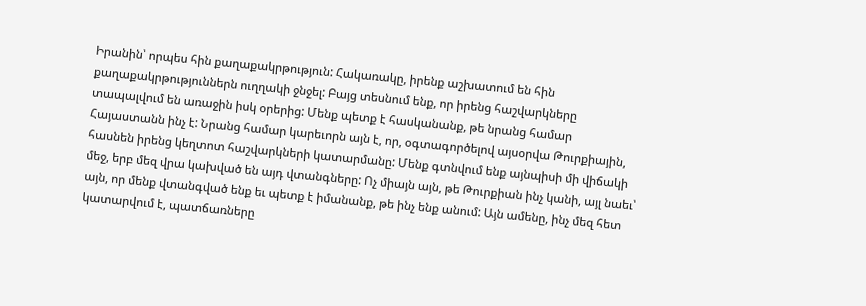Իրանին՝ որպես հին քաղաքակրթություն: Հակառակը, իրենք աշխատում են հին քաղաքակրթություններն ուղղակի ջնջել: Բայց տեսնում ենք, որ իրենց հաշվարկները տապալվում են առաջին իսկ օրերից: Մենք պետք է հասկանանք, թե նրանց համար Հայաստանն ինչ է: Նրանց համար կարեւորն այն է, որ, օգտագործելով այսօրվա Թուրքիային, հասնեն իրենց կեղտոտ հաշվարկների կատարմանը: Մենք գտնվում ենք այնպիսի մի վիճակի մեջ, երբ մեզ վրա կախված են այդ վտանգները: Ոչ միայն այն, թե Թուրքիան ինչ կանի, այլ նաեւ՝ այն, որ մենք վտանգված ենք եւ պետք է իմանանք, թե ինչ ենք անում: Այն ամենը, ինչ մեզ հետ կատարվում է, պատճառները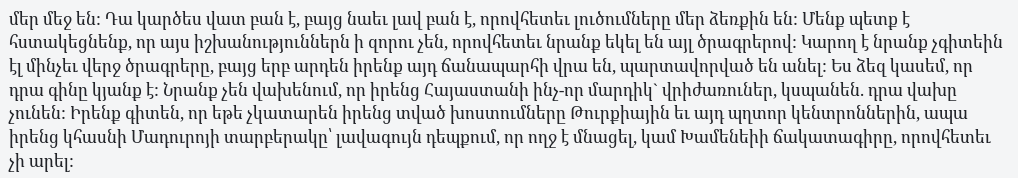մեր մեջ են: Դա կարծես վատ բան է, բայց նաեւ լավ բան է, որովհետեւ լուծումները մեր ձեռքին են: Մենք պետք է հստակեցնենք, որ այս իշխանություններն ի զորու չեն, որովհետեւ նրանք եկել են այլ ծրագրերով: Կարող է նրանք չգիտեին էլ մինչեւ վերջ ծրագրերը, բայց երբ արդեն իրենք այդ ճանապարհի վրա են, պարտավորված են անել: Ես ձեզ կասեմ, որ դրա գինը կյանք է: Նրանք չեն վախենում, որ իրենց Հայաստանի ինչ-որ մարդիկ` վրիժառուներ, կսպանեն. դրա վախը չունեն: Իրենք գիտեն, որ եթե չկատարեն իրենց տված խոստումները Թուրքիային եւ այդ պղտոր կենտրոններին, ապա իրենց կհասնի Մադուրոյի տարբերակը՝ լավագույն դեպքում, որ ողջ է մնացել, կամ Խամենեիի ճակատագիրը, որովհետեւ չի արել: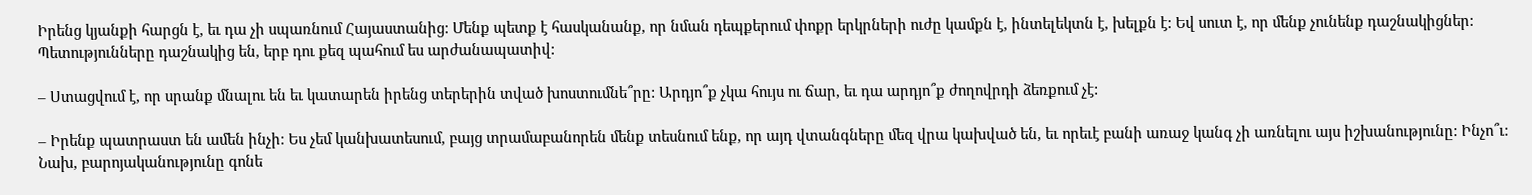Իրենց կյանքի հարցն է, եւ դա չի սպառնում Հայաստանից: Մենք պետք է հասկանանք, որ նման դեպքերում փոքր երկրների ուժը կամքն է, ինտելեկտն է, խելքն է: Եվ սուտ է, որ մենք չունենք դաշնակիցներ: Պետությունները դաշնակից են, երբ դու քեզ պահում ես արժանապատիվ:

– Ստացվում է, որ սրանք մնալու են եւ կատարեն իրենց տերերին տված խոստումնե՞րը: Արդյո՞ք չկա հույս ու ճար, եւ դա արդյո՞ք ժողովրդի ձեռքում չէ:

– Իրենք պատրաստ են ամեն ինչի: Ես չեմ կանխատեսում, բայց տրամաբանորեն մենք տեսնում ենք, որ այդ վտանգները մեզ վրա կախված են, եւ որեւէ բանի առաջ կանգ չի առնելու այս իշխանությունը: Ինչո՞ւ: Նախ, բարոյականությունը գոնե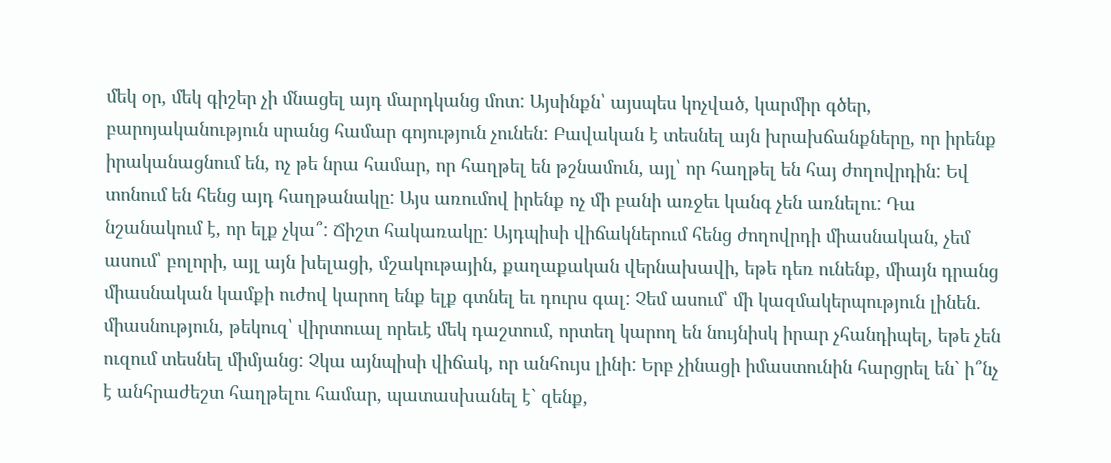մեկ օր, մեկ գիշեր չի մնացել այդ մարդկանց մոտ: Այսինքն՝ այսպես կոչված, կարմիր գծեր, բարոյականություն սրանց համար գոյություն չունեն: Բավական է տեսնել այն խրախճանքները, որ իրենք իրականացնում են, ոչ թե նրա համար, որ հաղթել են թշնամուն, այլ՝ որ հաղթել են հայ ժողովրդին: Եվ տոնում են հենց այդ հաղթանակը: Այս առումով իրենք ոչ մի բանի առջեւ կանգ չեն առնելու: Դա նշանակում է, որ ելք չկա՞: Ճիշտ հակառակը: Այդպիսի վիճակներում հենց ժողովրդի միասնական, չեմ ասում՝ բոլորի, այլ այն խելացի, մշակութային, քաղաքական վերնախավի, եթե դեռ ունենք, միայն դրանց միասնական կամքի ուժով կարող ենք ելք գտնել եւ դուրս գալ: Չեմ ասում՝ մի կազմակերպություն լինեն. միասնություն, թեկուզ՝ վիրտուալ որեւէ մեկ դաշտում, որտեղ կարող են նույնիսկ իրար չհանդիպել, եթե չեն ուզում տեսնել միմյանց: Չկա այնպիսի վիճակ, որ անհույս լինի: Երբ չինացի իմաստունին հարցրել են` ի՞նչ է անհրաժեշտ հաղթելու համար, պատասխանել է` զենք,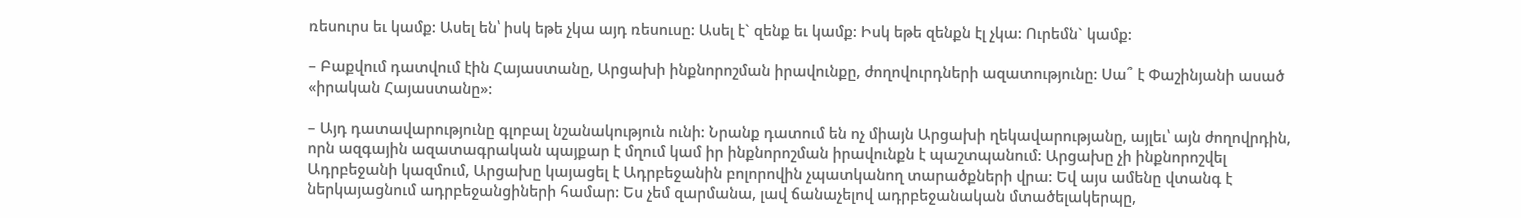ռեսուրս եւ կամք: Ասել են՝ իսկ եթե չկա այդ ռեսուսը: Ասել է` զենք եւ կամք: Իսկ եթե զենքն էլ չկա: Ուրեմն` կամք:

– Բաքվում դատվում էին Հայաստանը, Արցախի ինքնորոշման իրավունքը, ժողովուրդների ազատությունը: Սա՞ է Փաշինյանի ասած «իրական Հայաստանը»:

– Այդ դատավարությունը գլոբալ նշանակություն ունի: Նրանք դատում են ոչ միայն Արցախի ղեկավարությանը, այլեւ՝ այն ժողովրդին, որն ազգային ազատագրական պայքար է մղում կամ իր ինքնորոշման իրավունքն է պաշտպանում: Արցախը չի ինքնորոշվել Ադրբեջանի կազմում, Արցախը կայացել է Ադրբեջանին բոլորովին չպատկանող տարածքների վրա: Եվ այս ամենը վտանգ է ներկայացնում ադրբեջանցիների համար: Ես չեմ զարմանա, լավ ճանաչելով ադրբեջանական մտածելակերպը,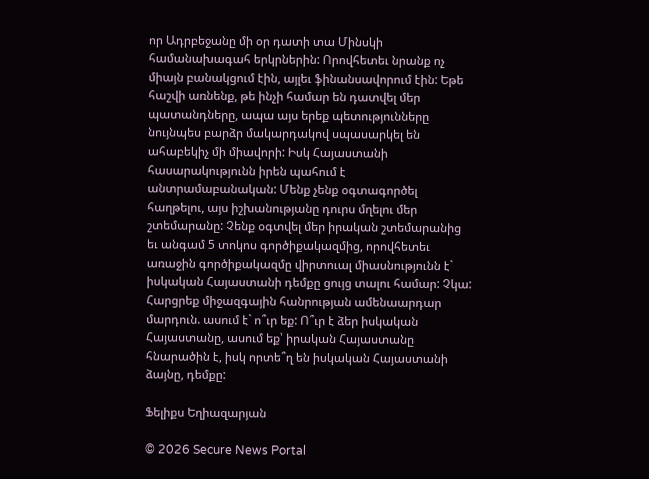որ Ադրբեջանը մի օր դատի տա Մինսկի համանախագահ երկրներին: Որովհետեւ նրանք ոչ միայն բանակցում էին, այլեւ ֆինանսավորում էին: Եթե հաշվի առնենք, թե ինչի համար են դատվել մեր պատանդները, ապա այս երեք պետությունները նույնպես բարձր մակարդակով սպասարկել են ահաբեկիչ մի միավորի: Իսկ Հայաստանի հասարակությունն իրեն պահում է անտրամաբանական: Մենք չենք օգտագործել հաղթելու, այս իշխանությանը դուրս մղելու մեր շտեմարանը: Չենք օգտվել մեր իրական շտեմարանից եւ անգամ 5 տոկոս գործիքակազմից, որովհետեւ առաջին գործիքակազմը վիրտուալ միասնությունն է` իսկական Հայաստանի դեմքը ցույց տալու համար: Չկա: Հարցրեք միջազգային հանրության ամենաարդար մարդուն. ասում է` ո՞ւր եք: Ո՞ւր է ձեր իսկական Հայաստանը, ասում եք՝ իրական Հայաստանը հնարածին է, իսկ որտե՞ղ են իսկական Հայաստանի ձայնը, դեմքը:

Ֆելիքս Եղիազարյան

© 2026 Secure News Portal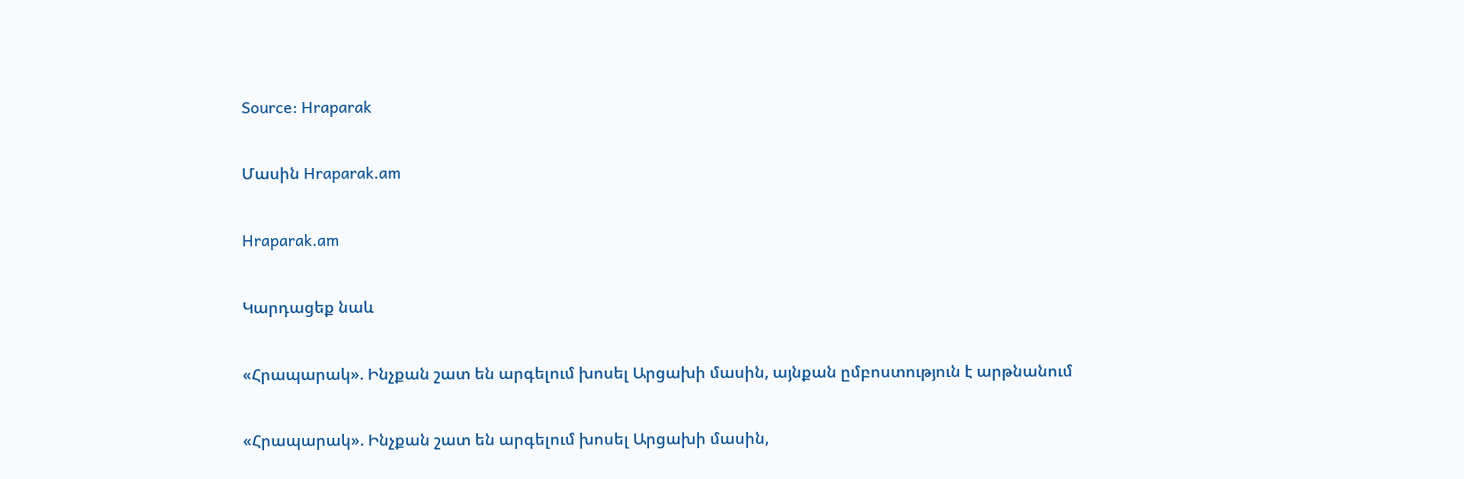Source: Hraparak

Մասին Hraparak.am

Hraparak.am

Կարդացեք նաև

«Հրապարակ». Ինչքան շատ են արգելում խոսել Արցախի մասին, այնքան ըմբոստություն է արթնանում

«Հրապարակ». Ինչքան շատ են արգելում խոսել Արցախի մասին,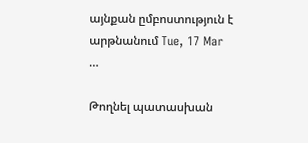այնքան ըմբոստություն է արթնանում Tue, 17 Mar …

Թողնել պատասխան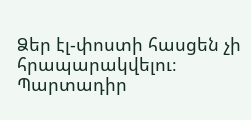Ձեր էլ-փոստի հասցեն չի հրապարակվելու։ Պարտադիր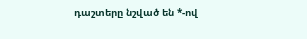դաշտերը նշված են *-ով